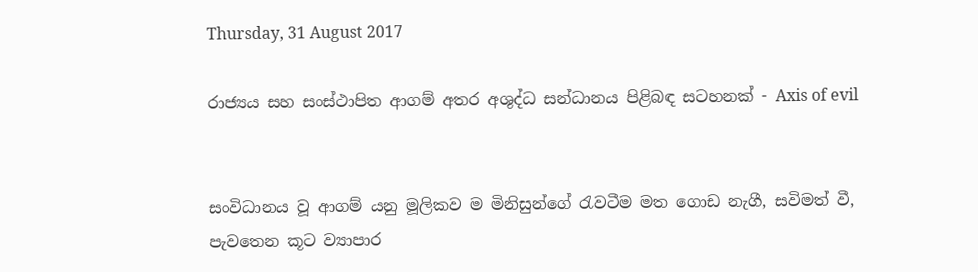Thursday, 31 August 2017

රාජ්‍යය සහ සංස්ථාපිත ආගම් අතර අශුද්ධ සන්ධානය පිළිබඳ සටහනක් - Axis of evil


සංවිධානය වූ ආගම් යනු මූලිකව ම මිනිසුන්ගේ රැවටීම මත ගොඩ නැගී, සවිමත් වී, පැවතෙන කූට ව්‍යාපාර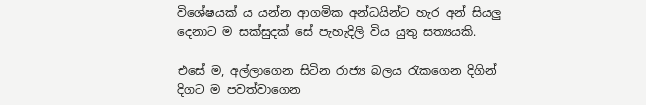විශේෂයක් ය යන්න ආගමික අන්ධයින්ට හැර අන් සියලු දෙනාට ම සක්සුදක් සේ පැහැදිලි විය යුතු සත්‍යයකි.

එසේ ම, අල්ලාගෙන සිටින රාජ්‍ය බලය රැකගෙන දිගින් දිගට ම පවත්වාගෙන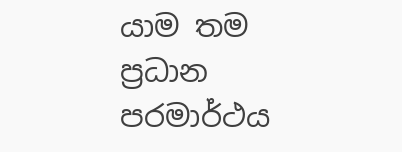යාම තම ප්‍රධාන පරමාර්ථය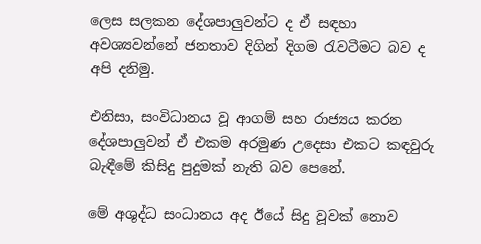ලෙස සලකන දේශපාලුවන්ට ද ඒ සඳහා අවශ්‍යවන්නේ ජනතාව දිගින් දිගම රැවටීමට බව ද අපි දනිමු.

එනිසා, සංවිධානය වූ ආගම් සහ රාජ්‍යය කරන දේශපාලුවන් ඒ එකම අරමුණ උදෙසා එකට කඳවුරු බැඳීමේ කිසිදු පුදුමක් නැති බව පෙනේ.

මේ අශුද්ධ සංධානය අද ඊයේ සිදු වූවක් නොව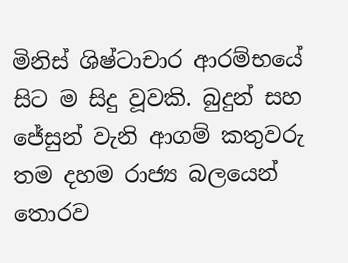මිනිස් ශිෂ්ටාචාර ආරම්භයේ සිට ම සිදු වූවකි. බුදුන් සහ ජේසුන් වැනි ආගම් කතුවරු තම දහම රාජ්‍ය බලයෙන් තොරව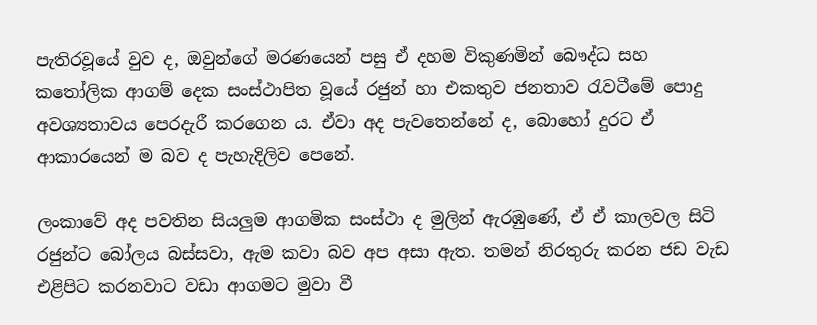පැතිරවූයේ වුව ද, ඔවුන්ගේ මරණයෙන් පසු ඒ දහම විකුණමින් බෞද්ධ සහ කතෝලික ආගම් දෙක සංස්ථාපිත වූයේ රජුන් හා එකතුව ජනතාව රැවටීමේ පොදු අවශ්‍යතාවය පෙරදැරී කරගෙන ය. ඒවා අද පැවතෙන්නේ ද, බොහෝ දුරට ඒ ආකාරයෙන් ම බව ද පැහැදිලිව පෙනේ.

ලංකාවේ අද පවතින සියලුම ආගමික සංස්ථා ද මුලින් ඇරඹුණේ, ඒ ඒ කාලවල සිටි රජුන්ට බෝලය බස්සවා, ඇම කවා බව අප අසා ඇත. තමන් නිරතුරු කරන ජඩ වැඩ එළිපිට කරනවාට වඩා ආගමට මුවා වී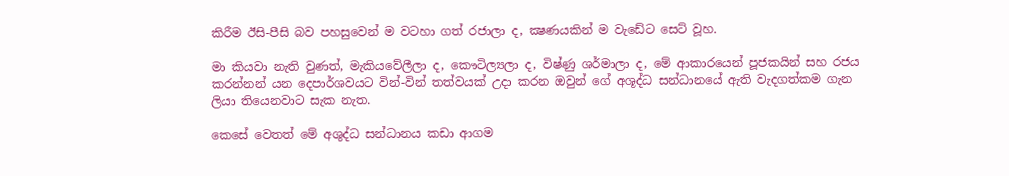කිරීම ඊසි-පීසි බව පහසුවෙන් ම වටහා ගත් රජාලා ද, ක්‍ෂණයකින් ම වැඩේට සෙට් වූහ.

මා කියවා නැති වුණත්, මැකියවේලීලා ද, කෞටිල්‍යලා ද, විෂ්ණු ශර්මාලා ද, මේ ආකාරයෙන් පූජකයින් සහ රජය කරන්නන් යන දෙපාර්ශවයට වින්-වින් තත්වයක් උදා කරන ඔවුන් ගේ අශූද්ධ සන්ධානයේ ඇති වැදගත්කම ගැන ලියා තියෙනවාට සැක නැත.

කෙසේ වෙතත් මේ අශුද්ධ සන්ධානය කඩා ආගම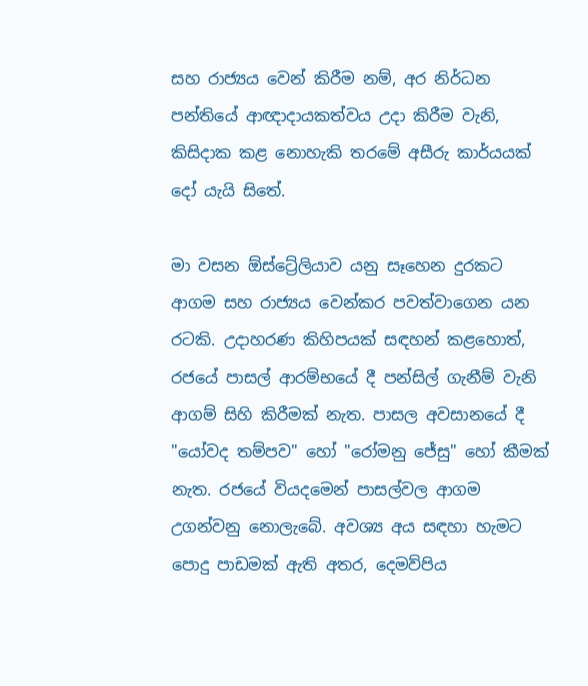සහ රාජ්‍යය වෙන් කිරීම නම්, අර නිර්ධන පන්තියේ ආඥාදායකත්වය උදා කිරීම වැනි, කිසිදාක කළ නොහැකි තරමේ අසීරු කාර්යයක් දෝ යැයි සිතේ.

මා වසන ඕස්ට්‍රේලියාව යනු සෑහෙන දුරකට ආගම සහ රාජ්‍යය වෙන්කර පවත්වාගෙන යන රටකි. උදාහරණ කිහිපයක් සඳහන් කළහොත්, රජයේ පාසල් ආරම්භයේ දී පන්සිල් ගැනීම් වැනි ආගම් සිහි කිරීමක් නැත. පාසල අවසානයේ දී "යෝවද තම්පව" හෝ "රෝමනු ජේසු" හෝ කීමක් නැත. රජයේ වියදමෙන් පාසල්වල ආගම උගන්වනු නොලැබේ. අවශ්‍ය අය සඳහා හැමට පොදු පාඩමක් ඇති අතර, දෙමව්පිය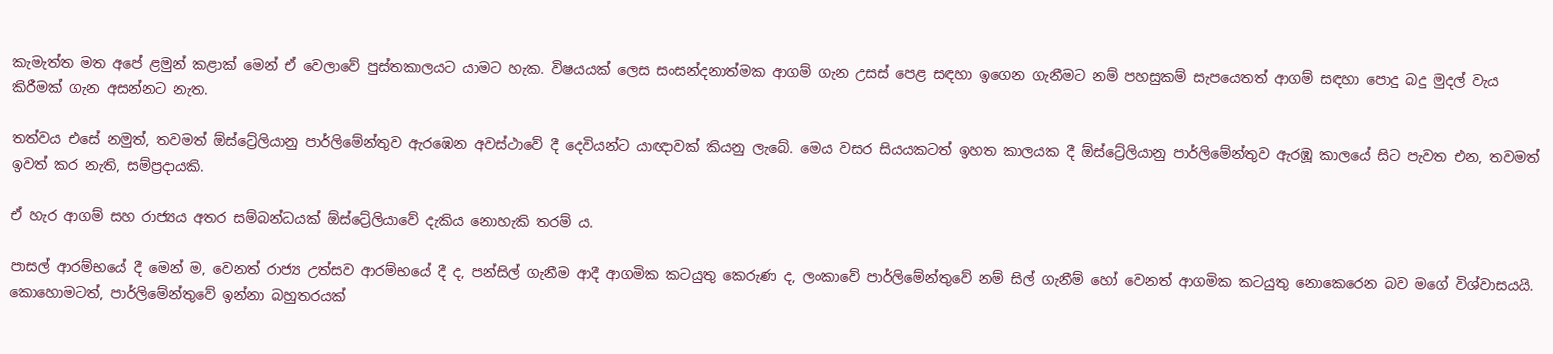කැමැත්ත මත අපේ ළමුන් කළාක් මෙන් ඒ වෙලාවේ පුස්තකාලයට යාමට හැක. විෂයයක් ලෙස සංසන්දනාත්මක ආගම් ගැන උසස් පෙළ සඳහා ඉගෙන ගැනීමට නම් පහසුකම් සැපයෙතත් ආගම් සඳහා පොදු බදු මුදල් වැය කිරීමක් ගැන අසන්නට නැත.

තත්වය එසේ නමුත්, තවමත් ඕස්ට්‍රේලියානු පාර්ලිමේන්තුව ඇරඹෙන අවස්ථාවේ දී දෙවියන්ට යාඥාවක් කියනු ලැබේ. මෙය වසර සියයකටත් ඉහත කාලයක දී ඕස්ට්‍රේලියානු පාර්ලිමේන්තුව ඇරඹූ කාලයේ සිට පැවත එන, තවමත් ඉවත් කර නැති, සම්ප්‍රදායකි.

ඒ හැර ආගම් සහ රාජ්‍යය අතර සම්බන්ධයක් ඕස්ට්‍රේලියාවේ දැකිය නොහැකි තරම් ය.

පාසල් ආරම්භයේ දී මෙන් ම, වෙනත් රාජ්‍ය උත්සව ආරම්භයේ දී ද, පන්සිල් ගැනීම ආදී ආගමික කටයුතු කෙරුණ ද, ලංකාවේ පාර්ලිමේන්තුවේ නම් සිල් ගැනීම් හෝ වෙනත් ආගමික කටයුතු නොකෙරෙන බව මගේ විශ්වාසයයි. කොහොමටත්, පාර්ලිමේන්තුවේ ඉන්නා බහුතරයක්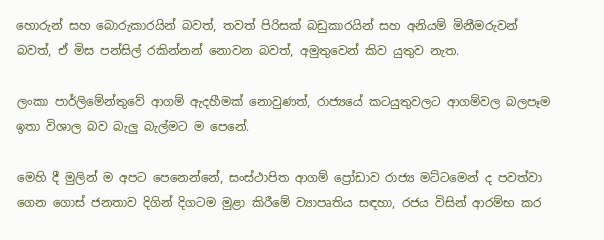හොරුන් සහ බොරුකාරයින් බවත්, තවත් පිරිසක් බඩුකාරයින් සහ අනියම් මිනීමරුවන් බවත්, ඒ මිස පන්සිල් රකින්නන් නොවන බවත්, අමුතුවෙන් කිව යුතුව නැත.

ලංකා පාර්ලිමේන්තුවේ ආගම් ඇදහීමක් නොවුණත්, රාජ්‍යයේ කටයුතුවලට ආගම්වල බලපෑම ඉතා විශාල බව බැලු බැල්මට ම පෙනේ.

මෙහි දී මුලින් ම අපට පෙනෙන්නේ, සංස්ථාපිත ආගම් ප්‍රෝඩාව රාජ්‍ය මට්ටමෙන් ද පවත්වා ගෙන ගොස් ජනතාව දිගින් දිගටම මුළා කිරීමේ ව්‍යාපෘතිය සඳහා, රජය විසින් ආරම්භ කර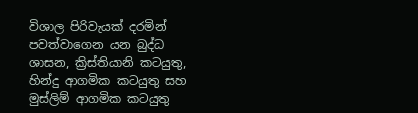විශාල පිරිවැයක් දරමින් පවත්වාගෙන යන බුද්ධ ශාසන, ක්‍රිස්තියානි කටයුතු, හින්දු ආගමික කටයුතු සහ මුස්ලිම් ආගමික කටයුතු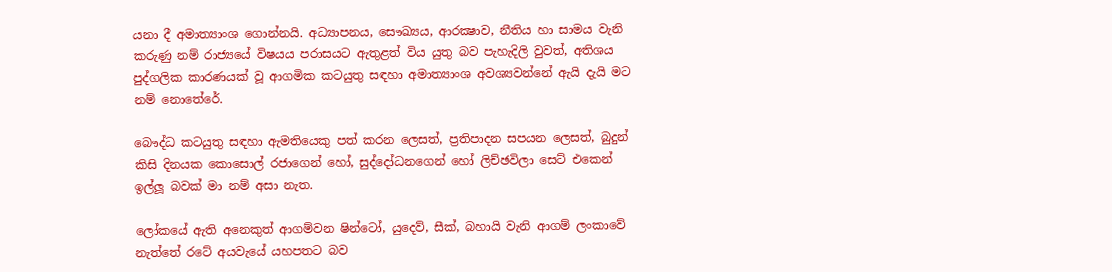යනා දී අමාත්‍යාංශ ගොන්නයි. අධ්‍යාපනය, සෞඛ්‍යය, ආරක්‍ෂාව, නීතිය හා සාමය වැනි කරුණු නම් රාජ්‍යයේ විෂයය පරාසයට ඇතුළත් විය යුතු බව පැහැදිලි වුවත්, අතිශය පුද්ගලික කාරණයක් වූ ආගමික කටයුතු සඳහා අමාත්‍යාංශ අවශ්‍යවන්නේ ඇයි දැයි මට නම් නොතේරේ.

බෞද්ධ කටයුතු සඳහා ඇමතියෙකු පත් කරන ලෙසත්, ප්‍රතිපාදන සපයන ලෙසත්, බුදුන් කිසි දිනයක කොසොල් රජාගෙන් හෝ, සුද්දෝධනගෙන් හෝ ලිච්ඡවිලා සෙට් එකෙන් ඉල්ලූ බවක් මා නම් අසා නැත.

ලෝකයේ ඇති අනෙකුත් ආගම්වන ෂින්ටෝ, යුදෙව්, සීක්, බහායි වැනි ආගම් ලංකාවේ නැත්තේ රටේ අයවැයේ යහපතට බව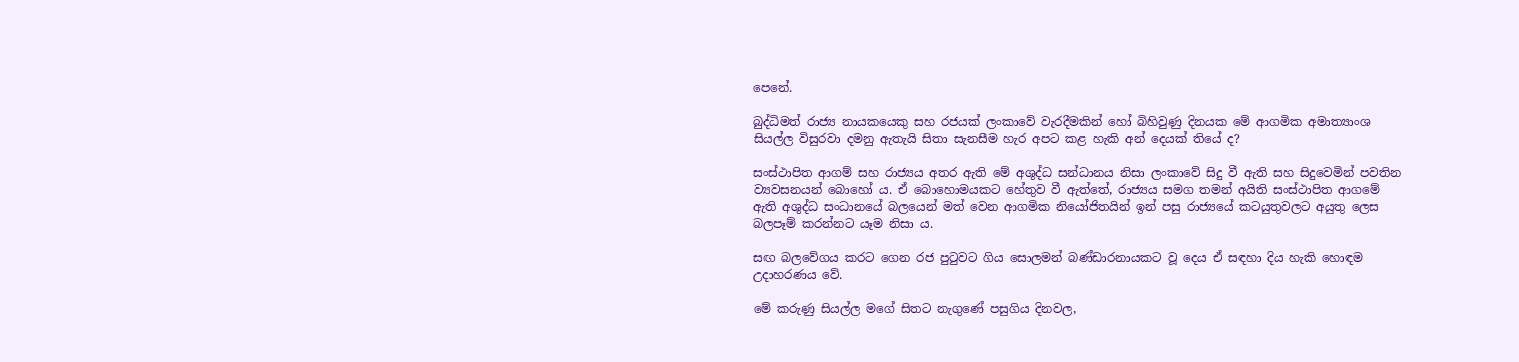පෙනේ.

බුද්ධිමත් රාජ්‍ය නායකයෙකු සහ රජයක් ලංකාවේ වැරදීමකින් හෝ බිහිවුණු දිනයක මේ ආගමික අමාත්‍යාංශ සියල්ල විසුරවා දමනු ඇතැයි සිතා සැනසීම හැර අපට කළ හැකි අන් දෙයක් තියේ ද?

සංස්ථාපිත ආගම් සහ රාජ්‍යය අතර ඇති මේ අශුද්ධ සන්ධානය නිසා ලංකාවේ සිදු වී ඇති සහ සිදුවෙමින් පවතින ව්‍යවසනයන් බොහෝ ය. ඒ බොහොමයකට හේතුව වී ඇත්තේ, රාජ්‍යය සමග තමන් අයිති සංස්ථාපිත ආගමේ ඇති අශුද්ධ සංධානයේ බලයෙන් මත් වෙන ආගමික නියෝජිතයින් ඉන් පසු රාජ්‍යයේ කටයුතුවලට අයුතු ලෙස බලපෑම් කරන්නට යෑම නිසා ය.

සඟ බලවේගය කරට ගෙන රජ පුටුවට ගිය සොලමන් බණ්ඩාරනායකට වූ දෙය ඒ සඳහා දිය හැකි හොඳම උදාහරණය වේ.

මේ කරුණු සියල්ල මගේ සිතට නැගුණේ පසුගිය දිනවල,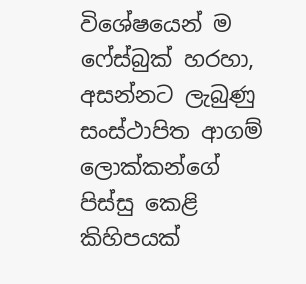විශේෂයෙන් ම ෆේස්බුක් හරහා, අසන්නට ලැබුණු සංස්ථාපිත ආගම් ලොක්කන්ගේ පිස්සු කෙළි කිහිපයක්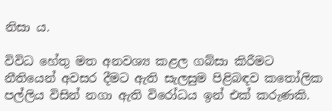නිසා ය.

විවිධ හේතු මත අනවශ්‍ය කළල ගබ්සා කිරීමට නීතියෙන් අවසර දීමට ඇති සැලසුම පිළිබඳව කතෝලික පල්ලිය විසින් නගා ඇති විරෝධය ඉන් එක් කරුණකි.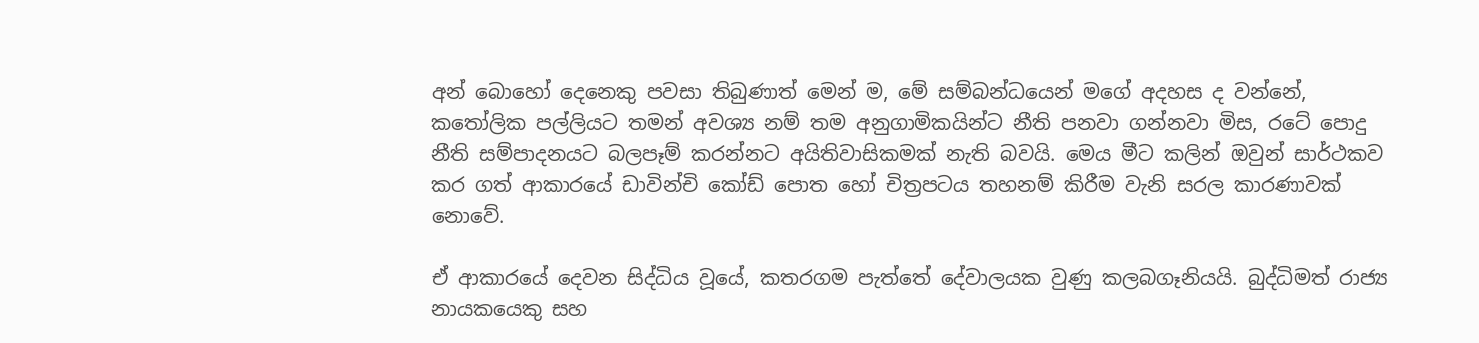අන් බොහෝ දෙනෙකු පවසා තිබුණාත් මෙන් ම, මේ සම්බන්ධයෙන් මගේ අදහස ද වන්නේ, කතෝලික පල්ලියට තමන් අවශ්‍ය නම් තම අනුගාමිකයින්ට නීති පනවා ගන්නවා මිස, රටේ පොදු නීති සම්පාදනයට බලපෑම් කරන්නට අයිතිවාසිකමක් නැති බවයි. මෙය මීට කලින් ඔවුන් සාර්ථකව කර ගත් ආකාරයේ ඩාවින්චි කෝඩ් පොත හෝ චිත්‍රපටය තහනම් කිරීම වැනි සරල කාරණාවක් නොවේ.

ඒ ආකාරයේ දෙවන සිද්ධිය වූයේ, කතරගම පැත්තේ දේවාලයක වුණු කලබගෑනියයි. බුද්ධිමත් රාජ්‍ය නායකයෙකු සහ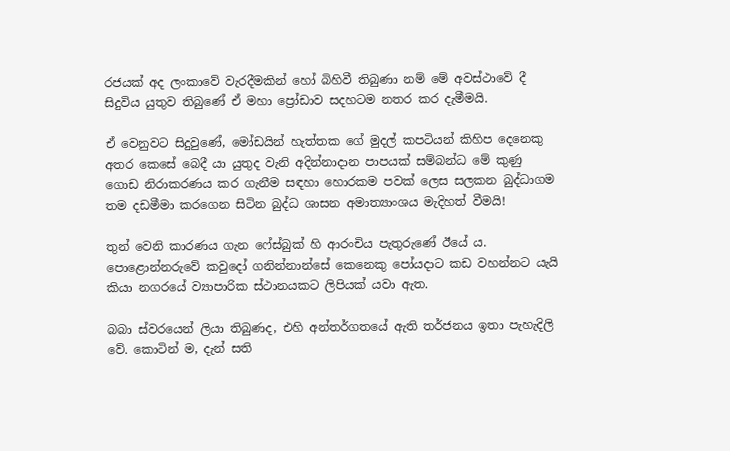රජයක් අද ලංකාවේ වැරදීමකින් හෝ බිහිවී තිබුණා නම් මේ අවස්ථාවේ දී සිදුවිය යුතුව තිබුණේ ඒ මහා ප්‍රෝඩාව සදහටම නතර කර දැමීමයි.

ඒ වෙනුවට සිදුවුණේ, මෝඩයින් හැත්තක ගේ මුදල් කපටියන් කිහිප දෙනෙකු අතර කෙසේ බෙදී යා යුතුද වැනි අදින්නාදාන පාපයක් සම්බන්ධ මේ කුණු ගොඩ නිරාකරණය කර ගැනීම සඳහා හොරකම පවක් ලෙස සලකන බුද්ධාගම තම දඩමීමා කරගෙන සිටින බුද්ධ ශාසන අමාත්‍යාංශය මැදිහත් වීමයි!

තුන් වෙනි කාරණය ගැන ෆේස්බුක් හි ආරංචිය පැතුරුණේ ඊයේ ය. පොළොන්නරුවේ කවුදෝ ගනින්නාන්සේ කෙනෙකු පෝයදාට කඩ වහන්නට යැයි කියා නගරයේ ව්‍යාපාරික ස්ථානයකට ලිපියක් යවා ඇත.

බබා ස්වරයෙන් ලියා තිබුණද, එහි අන්තර්ගතයේ ඇති තර්ජනය ඉතා පැහැදිලි වේ. කොටින් ම, දැන් සති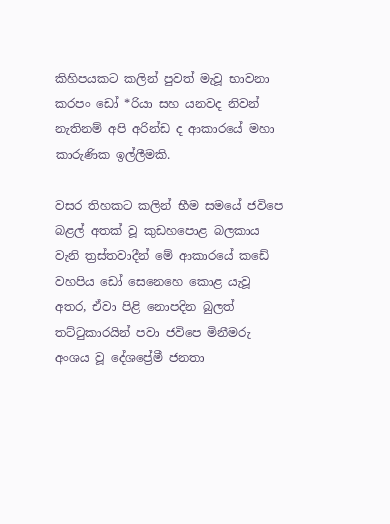කිහිපයකට කලින් පුවත් මැවූ භාවනා කරපං ඩෝ *රියා සහ යනවද නිවන් නැතිනම් අපි අරින්ඩ ද ආකාරයේ මහා කාරුණික ඉල්ලීමකි.

වසර තිහකට කලින් භීම සමයේ ජවිපෙ බළල් අතක් වූ කුඩහපොළ බලකාය වැනි ත්‍රස්තවාදීන් මේ ආකාරයේ කඩේ වහපිය ඩෝ සෙනෙහෙ කොළ යැවූ අතර, ඒවා පිළි නොපදින බුලත් තට්ටුකාරයින් පවා ජවිපෙ මිනීමරු අංශය වූ දේශප්‍රේමී ජනතා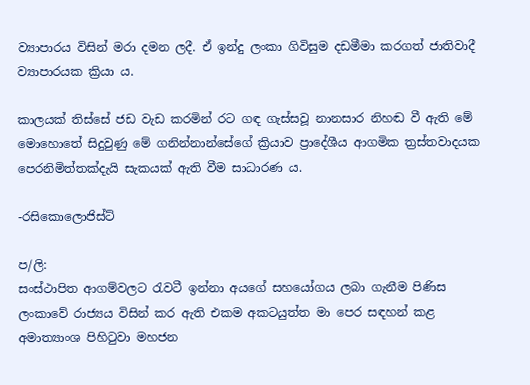ව්‍යාපාරය විසින් මරා දමන ලදී. ඒ ඉන්දු ලංකා ගිවිසුම දඩමීමා කරගත් ජාතිවාදී ව්‍යාපාරයක ක්‍රියා ය.

කාලයක් තිස්සේ ජඩ වැඩ කරමින් රට ගඳ ගැස්සවූ නානසාර නිහඬ වී ඇති මේ මොහොතේ සිදුවුණු මේ ගනින්නාන්සේගේ ක්‍රියාව ප්‍රාදේශීය ආගමික ත්‍රස්තවාදයක පෙරනිමිත්තක්දැයි සැකයක් ඇති වීම සාධාරණ ය.

-රසිකොලොජිස්ට්

ප/ලි:
සංස්ථාපිත ආගම්වලට රැවටී ඉන්නා අයගේ සහයෝගය ලබා ගැනීම පිණිස ලංකාවේ රාජ්‍යය විසින් කර ඇති එකම අකටයුත්ත මා පෙර සඳහන් කළ අමාත්‍යාංශ පිහිටුවා මහජන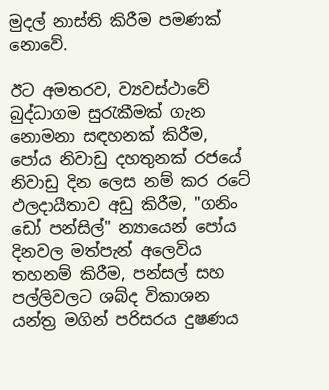මුදල් නාස්ති කිරීම පමණක් නොවේ.

ඊට අමතරව, ව්‍යවස්ථාවේ බුද්ධාගම සුරැකීමක් ගැන නොමනා සඳහනක් කිරීම, පෝය නිවාඩු දහතුනක් රජයේ නිවාඩු දින ලෙස නම් කර රටේ ඵලදායීතාව අඩු කිරීම, "ගනිං ඩෝ පන්සිල්" න්‍යායෙන් පෝය දිනවල මත්පැන් අලෙවිය තහනම් කිරීම, පන්සල් සහ පල්ලිවලට ශබ්ද විකාශන යන්ත්‍ර මගින් පරිසරය දුෂණය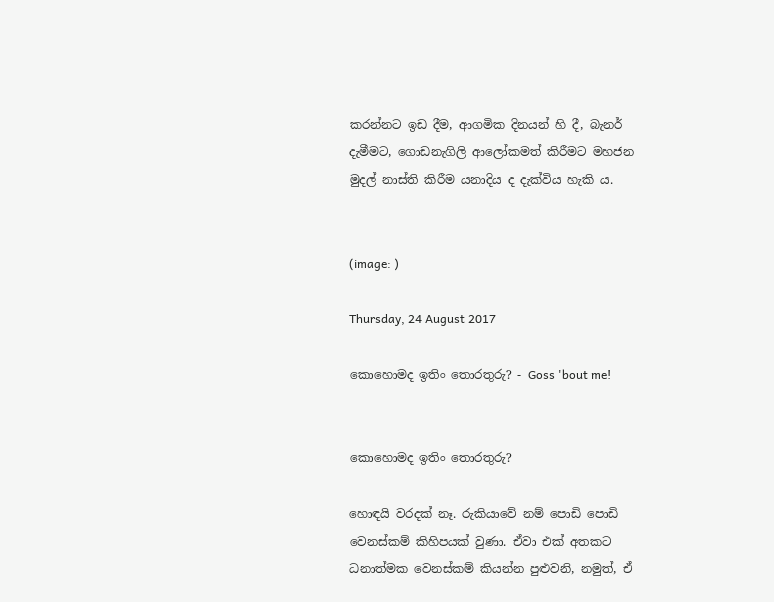කරන්නට ඉඩ දීම, ආගමික දිනයන් හි දී, බැනර් දැමීමට, ගොඩනැගිලි ආලෝකමත් කිරීමට මහජන මුදල් නාස්ති කිරීම යනාදිය ද දැක්විය හැකි ය.


(image: )

Thursday, 24 August 2017

කොහොමද ඉතිං තොරතුරු? - Goss 'bout me!


කොහොමද ඉතිං තොරතුරු?

හොඳයි වරදක් නෑ. රුකියාවේ නම් පොඩි පොඩි වෙනස්කම් කිහිපයක් වුණා. ඒවා එක් අතකට ධනාත්මක වෙනස්කම් කියන්න පුළුවනි, නමුත්, ඒ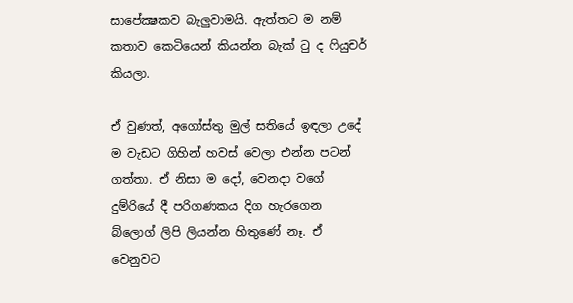සාපේක්‍ෂකව බැලුවාමයි. ඇත්තට ම නම් කතාව කෙටියෙන් කියන්න බැක් ටු ද ෆියුචර් කියලා.

ඒ වුණත්, අගෝස්තු මුල් සතියේ ඉඳලා උදේ ම වැඩට ගිහින් හවස් වෙලා එන්න පටන් ගත්තා. ඒ නිසා ම දෝ, වෙනදා වගේ දුම්රියේ දී පරිගණකය දිග හැරගෙන බ්ලොග් ලිපි ලියන්න හිතුණේ නෑ. ඒ වෙනුවට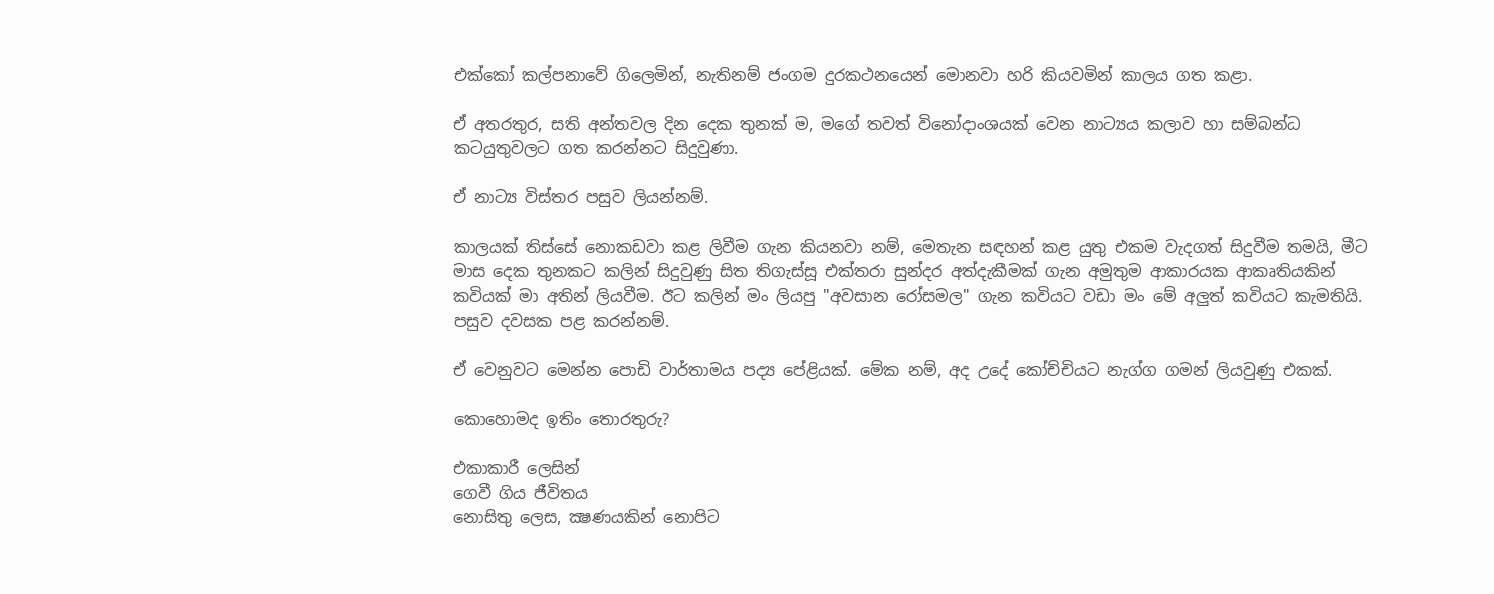එක්කෝ කල්පනාවේ ගිලෙමින්, නැතිනම් ජංගම දුරකථනයෙන් මොනවා හරි කියවමින් කාලය ගත කළා.

ඒ අතරතුර, සති අන්තවල දින දෙක තුනක් ම, මගේ තවත් විනෝදාංශයක් වෙන නාට්‍යය කලාව හා සම්බන්ධ කටයුතුවලට ගත කරන්නට සිදුවුණා.

ඒ නාට්‍ය විස්තර පසුව ලියන්නම්.

කාලයක් තිස්සේ නොකඩවා කළ ලිවීම ගැන කියනවා නම්, මෙතැන සඳහන් කළ යුතු එකම වැදගත් සිදුවීම තමයි, මීට මාස දෙක තුනකට කලින් සිදුවුණු සිත තිගැස්සූ එක්තරා සුන්දර අත්දැකීමක් ගැන අමුතුම ආකාරයක ආකෘතියකින් කවියක් මා අතින් ලියවීම. ඊට කලින් මං ලියපු "අවසාන රෝසමල" ගැන කවියට වඩා මං මේ අලුත් කවියට කැමතියි. පසුව දවසක පළ කරන්නම්.

ඒ වෙනුවට මෙන්න පොඩි වාර්තාමය පද්‍ය පේළියක්. මේක නම්, අද උදේ කෝච්චියට නැග්ග ගමන් ලියවුණු එකක්.

කොහොමද ඉතිං තොරතුරු?

එකාකාරී ලෙසින්
ගෙවී ගිය ජීවිතය
නොසිතු ලෙස, ක්‍ෂණයකින් නොපිට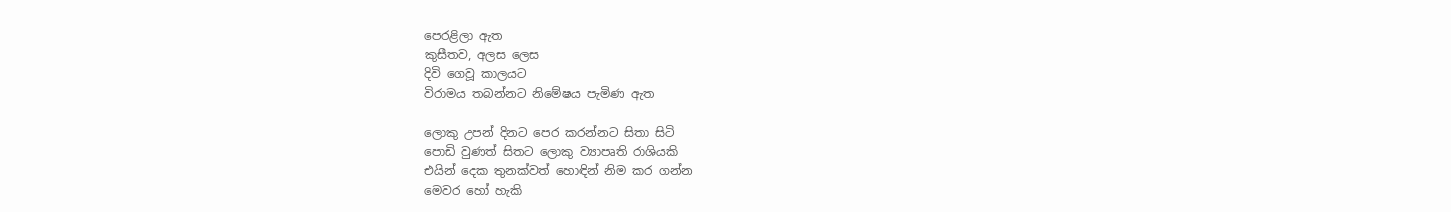පෙරළිලා ඇත
කුසීතව, අලස ලෙස
දිවි ගෙවූ කාලයට
විරාමය තබන්නට නිමේෂය පැමිණ ඇත

ලොකු උපන් දිනට පෙර කරන්නට සිතා සිටි
පොඩි වුණත් සිතට ලොකු ව්‍යාපෘති රාශියකි
එයින් දෙක තුනක්වත් හොඳින් නිම කර ගන්න
මෙවර හෝ හැකි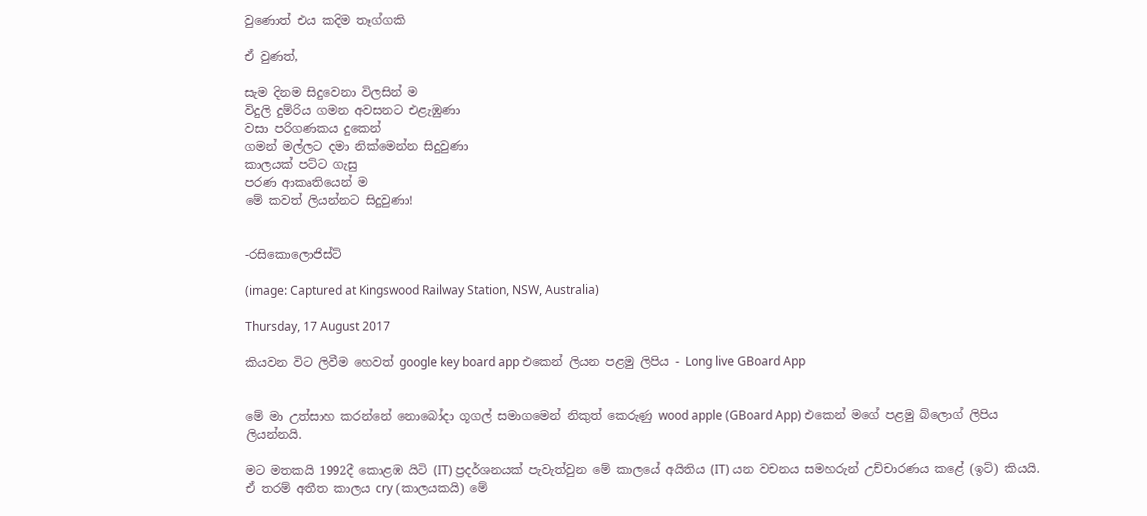වුණොත් එය කදිම තෑග්ගකි

ඒ වුණත්,

සැම දිනම සිදුවෙනා විලසින් ම
විදුලි දුම්රිය ගමන අවසනට එළැඹුණා
වසා පරිගණකය දුකෙන්
ගමන් මල්ලට දමා නික්මෙන්න සිදුවුණා
කාලයක් පට්ට ගැසු
පරණ ආකෘතියෙන් ම
මේ කවත් ලියන්නට සිදුවුණා!


-රසිකොලොජිස්ට්

(image: Captured at Kingswood Railway Station, NSW, Australia)

Thursday, 17 August 2017

කියවන විට ලිවීම හෙවත් google key board app එකෙන් ලියන පළමු ලිපිය - Long live GBoard App


මේ මා උත්සාහ කරන්නේ නොබෝදා ගූගල් සමාගමෙන් නිකුත් කෙරුණු wood apple (GBoard App) එකෙන් මගේ පළමු බ්ලොග් ලිපිය ලියන්නයි.

මට මතකයි 1992දී කොළඹ යිටි (IT) ප්‍රදර්ශනයක් පැවැත්වුන මේ කාලයේ අයිතිය (IT) යන වචනය සමහරුන් උච්චාරණය කළේ (ඉට්) කියයි. ඒ තරම් අතීත කාලය cry (කාලයකයි) මේ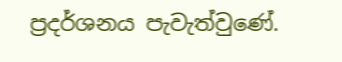ප්‍රදර්ශනය පැවැත්වුණේ.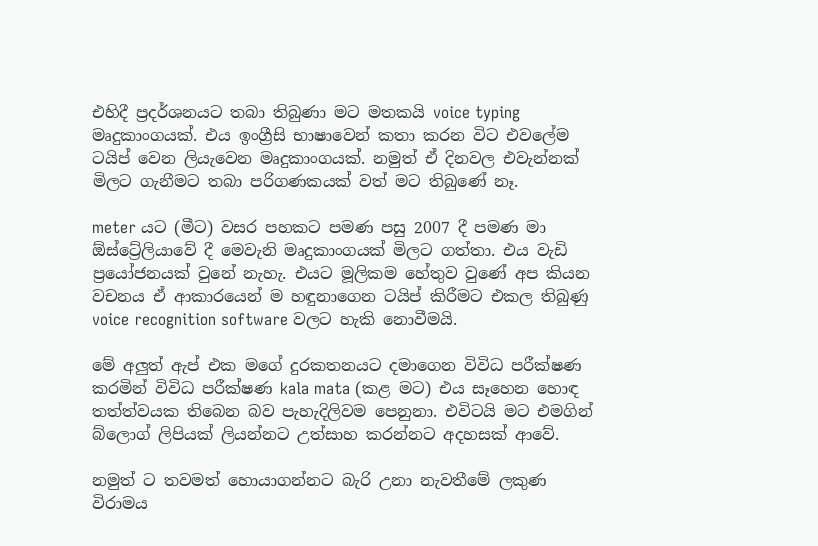එහිදී ප්‍රදර්ශනයට තබා තිබුණා මට මතකයි voice typing මෘදුකාංගයක්. එය ඉංග්‍රීසි භාෂාවෙන් කතා කරන විට එවලේම ටයිප් වෙන ලියැවෙන මෘදුකාංගයක්. නමුත් ඒ දිනවල එවැන්නක් මිලට ගැනීමට තබා පරිගණකයක් වත් මට තිබුණේ නෑ.

meter යට (මීට) වසර පහකට පමණ පසු 2007 දී පමණ මා ඕස්ට්‍රේලියාවේ දී මෙවැනි මෘදුකාංගයක් මිලට ගත්තා. එය වැඩි ප්‍රයෝජනයක් වුනේ නැහැ. එයට මූලිකම හේතුව වුණේ අප කියන වචනය ඒ ආකාරයෙන් ම හඳුනාගෙන ටයිප් කිරීමට එකල තිබුණු voice recognition software වලට හැකි නොවීමයි.

මේ අලුත් ඇප් එක මගේ දුරකතනයට දමාගෙන විවිධ පරීක්ෂණ කරමින් විවිධ පරීක්ෂණ kala mata (කළ මට) එය සෑහෙන හොඳ තත්ත්වයක තිබෙන බව පැහැදිලිවම පෙනුනා. එවිටයි මට එමගින් බ්ලොග් ලිපියක් ලියන්නට උත්සාහ කරන්නට අදහසක් ආවේ.

නමුත් ට තවමත් හොයාගන්නට බැරි උනා නැවතීමේ ලකුණ විරාමය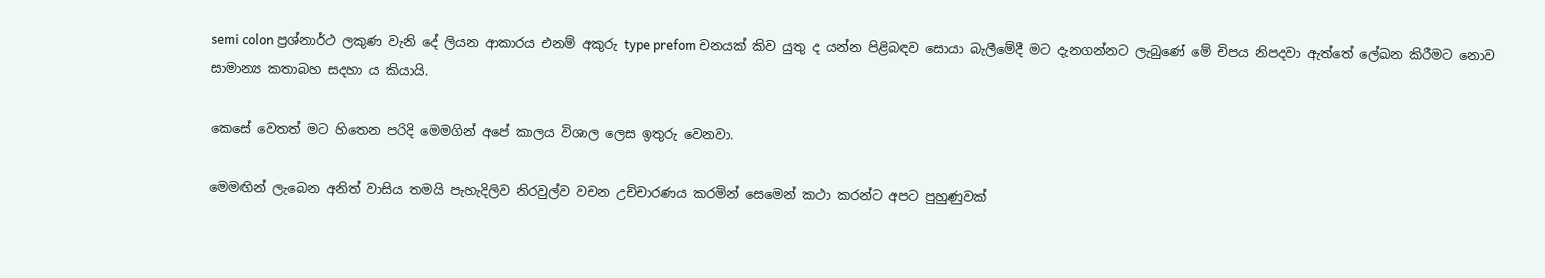semi colon ප්‍රශ්නාර්ථ ලකුණ වැනි දේ ලියන ආකාරය එනම් අකුරු type prefom චනයක් කිව යුතු ද යන්න පිළිබඳව සොයා බැලීමේදී මට දැනගන්නට ලැබුණේ මේ චිපය නිපදවා ඇත්තේ ලේඛන කිරීමට නොව සාමාන්‍ය කතාබහ සදහා ය කියායි.

කෙසේ වෙතත් මට හිතෙන පරිදි මෙමගින් අපේ කාලය විශාල ලෙස ඉතුරු වෙනවා.

මෙමඟින් ලැබෙන අනිත් වාසිය තමයි පැහැදිලිව නිරවුල්ව වචන උච්චාරණය කරමින් සෙමෙන් කථා කරන්ට අපට පුහුණුවක්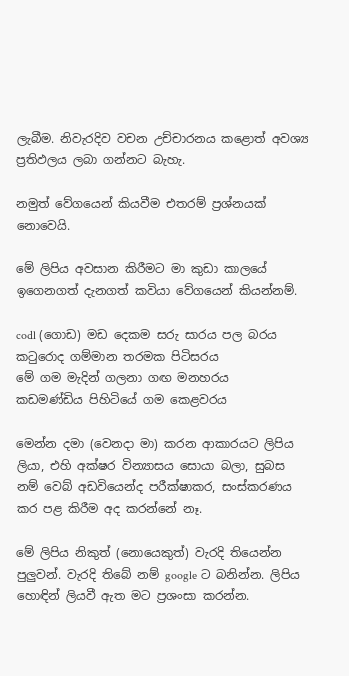ලැබීම. නිවැරදිව වචන උච්චාරනය කළොත් අවශ්‍ය ප්‍රතිඵලය ලබා ගන්නට බැහැ.

නමුත් වේගයෙන් කියවීම එතරම් ප්‍රශ්නයක් නොවෙයි.

මේ ලිපිය අවසාන කිරීමට මා කුඩා කාලයේ ඉගෙනගත් දැනගත් කවියා වේගයෙන් කියන්නම්.

codl (ගොඩ) මඩ දෙකම සරු සාරය පල බරය
කටුරොද ගම්මාන තරමක පිටිසරය
මේ ගම මැදින් ගලනා ගඟ මනහරය
කඩමණ්ඩිය පිහිටියේ ගම කෙළවරය

මෙන්න දමා (වෙනදා මා) කරන ආකාරයට ලිපිය ලියා, එහි අක්ෂර වින්‍යාසය සොයා බලා, සුබස නම් වෙබ් අඩවියෙන්ද පරීක්ෂාකර, සංස්කරණය කර පළ කිරීම අද කරන්නේ නෑ.

මේ ලිපිය නිකුත් (නොයෙකුත්) වැරදි තියෙන්න පුලුවන්. වැරදි තිබේ නම් google ට බනින්න. ලිපිය හොඳින් ලියවී ඇත මට ප්‍රශංසා කරන්න.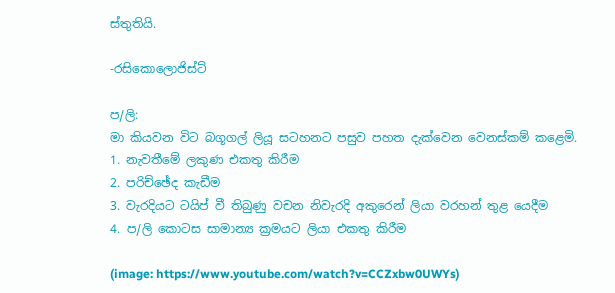ස්තුතියි.

-රසිකොලොජිස්ට්

ප/ලි:
මා කියවන විට බගූගල් ලියූ සටහනට පසුව පහත දැක්වෙන වෙනස්කම් කළෙමි.
1. නැවතීමේ ලකුණ එකතු කිරීම
2. පරිච්ඡේද කැඩීම
3. වැරදියට ටයිප් වී තිබුණු වචන නිවැරදි අකුරෙන් ලියා වරහන් තුළ යෙදීම
4. ප/ලි කොටස සාමාන්‍ය ක්‍රමයට ලියා එකතු කිරීම

(image: https://www.youtube.com/watch?v=CCZxbw0UWYs)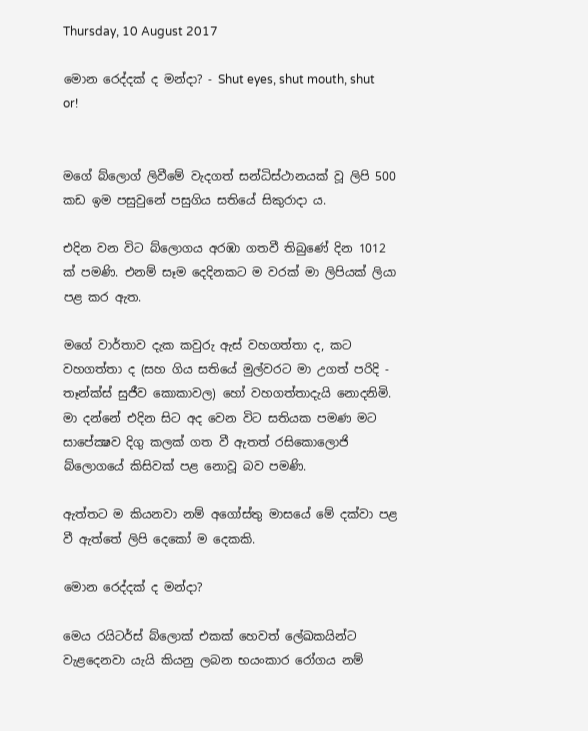Thursday, 10 August 2017

මොන රෙද්දක් ද මන්දා? - Shut eyes, shut mouth, shut or!


මගේ බ්ලොග් ලිවීමේ වැදගත් සන්ධිස්ථානයක් වූ ලිපි 500 කඩ ඉම පසුවුනේ පසුගිය සතියේ සිකුරාදා ය.

එදින වන විට බ්ලොගය අරඹා ගතවී තිබුණේ දින 1012 ක් පමණි. එනම් සෑම දෙදිනකට ම වරක් මා ලිපියක් ලියා පළ කර ඇත.

මගේ වාර්තාව දැක කවුරු ඇස් වහගත්තා ද, කට වහගත්තා ද (සහ ගිය සතියේ මුල්වරට මා උගත් පරිදි - තෑන්ක්ස් සුජීව කොකාවල) හෝ වහගත්තාදැයි නොදනිමි. මා දන්නේ එදින සිට අද වෙන විට සතියක පමණ මට සාපේක්‍ෂව දිගු කලක් ගත වී ඇතත් රසිකොලොජි බ්ලොගයේ කිසිවක් පළ නොවූ බව පමණි.

ඇත්තට ම කියනවා නම් අගෝස්තු මාසයේ මේ දක්වා පළ වී ඇත්තේ ලිපි දෙකෝ ම දෙකකි.

මොන රෙද්දක් ද මන්දා?

මෙය රයිටර්ස් බ්ලොක් එකක් හෙවත් ලේඛකයින්ට වැළදෙනවා යැයි කියනු ලබන භයංකාර රෝගය නම්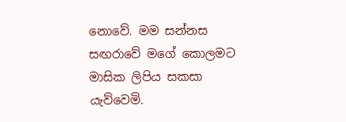නොවේ. මම සන්නස සඟරාවේ මගේ කොලමට මාසික ලිපිය සකසා යැව්වෙමි.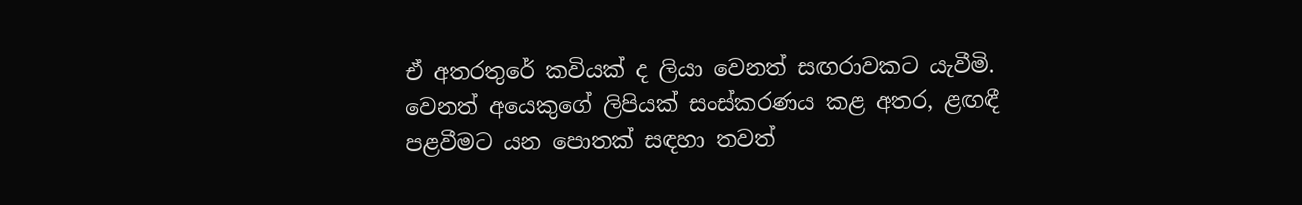ඒ අතරතුරේ කවියක් ද ලියා වෙනත් සඟරාවකට යැවීමි. වෙනත් අයෙකුගේ ලිපියක් සංස්කරණය කළ අතර, ළඟඳී පළවීමට යන පොතක් සඳහා තවත්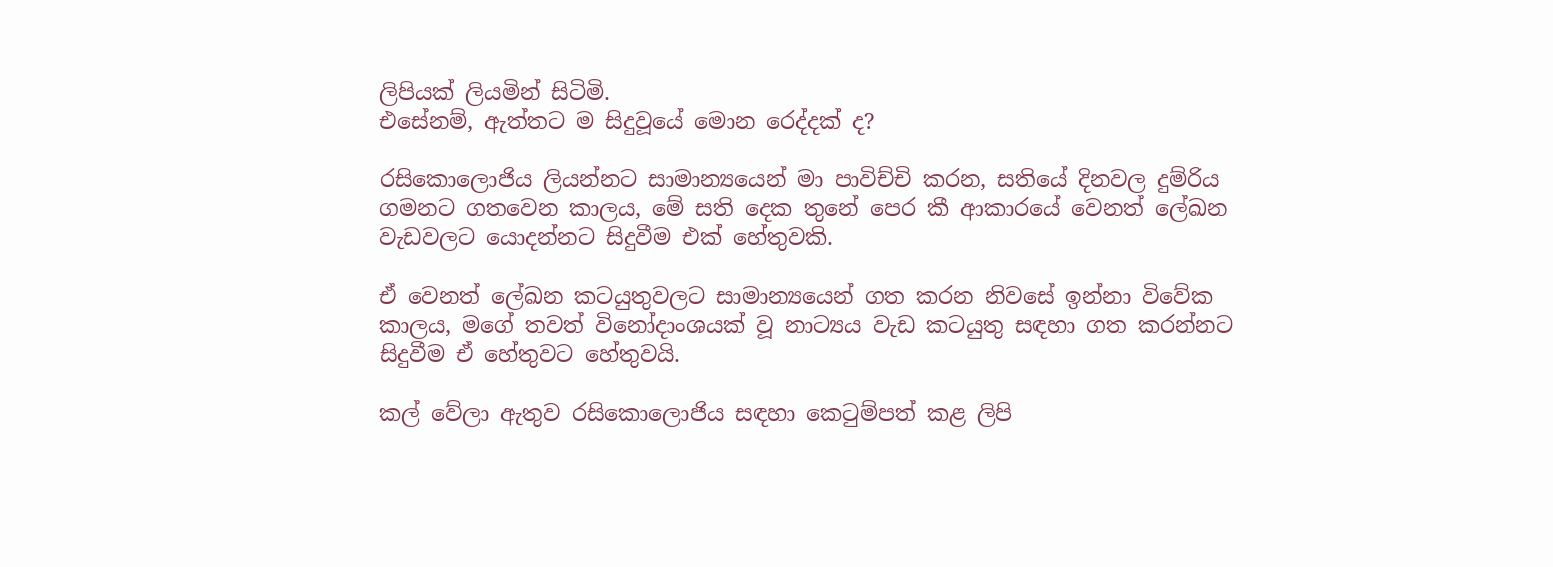ලිපියක් ලියමින් සිටිමි.
එසේනම්, ඇත්තට ම සිදුවූයේ මොන රෙද්දක් ද?

රසිකොලොජිය ලියන්නට සාමාන්‍යයෙන් මා පාවිච්චි කරන, සතියේ දිනවල දුම්රිය ගමනට ගතවෙන කාලය, මේ සති දෙක තුනේ පෙර කී ආකාරයේ වෙනත් ලේඛන වැඩවලට යොදන්නට සිදුවීම එක් හේතුවකි.

ඒ වෙනත් ලේඛන කටයුතුවලට සාමාන්‍යයෙන් ගත කරන නිවසේ ඉන්නා විවේක කාලය, මගේ තවත් විනෝදාංශයක් වූ නාට්‍යය වැඩ කටයුතු සඳහා ගත කරන්නට සිදුවීම ඒ හේතුවට හේතුවයි.

කල් වේලා ඇතුව රසිකොලොජිය සඳහා කෙටුම්පත් කළ ලිපි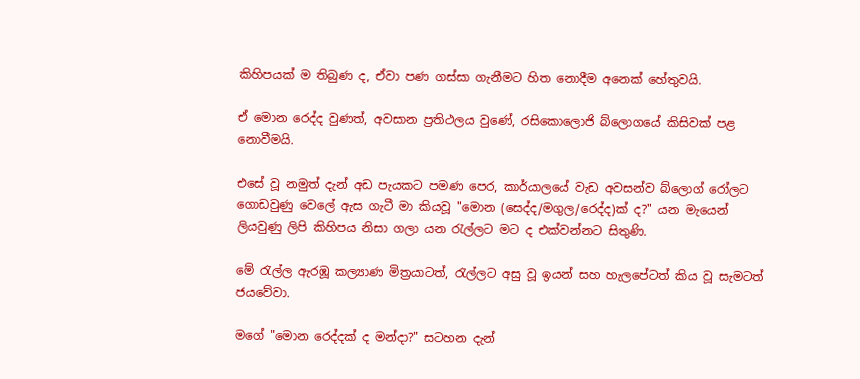කිහිපයක් ම තිබුණ ද, ඒවා පණ ගස්සා ගැනීමට හිත නොදීම අනෙක් හේතුවයි.

ඒ මොන රෙද්ද වුණත්, අවසාන ප්‍රතිථලය වුණේ, රසිකොලොජි බ්ලොගයේ කිසිවක් පළ නොවීමයි.

එසේ වූ නමුත් දැන් අඩ පැයකට පමණ පෙර, කාර්යාලයේ වැඩ අවසන්ව බ්ලොග් රෝලට ගොඩවුණු වෙලේ ඇස ගැටී මා කියවූ "මොන (සෙද්ද/මගුල/රෙද්ද)ක් ද?" යන මැයෙන් ලියවුණු ලිපි කිහිපය නිසා ගලා යන රැල්ලට මට ද එක්වන්නට සිතුණි.

මේ රැල්ල ඇරඹූ කල්‍යාණ මිත්‍රයාටත්, රැල්ලට අසු වූ ඉයන් සහ හැලපේටත් කිය වූ සැමටත් ජයවේවා.

මගේ "මොන රෙද්දක් ද මන්දා?" සටහන දැන්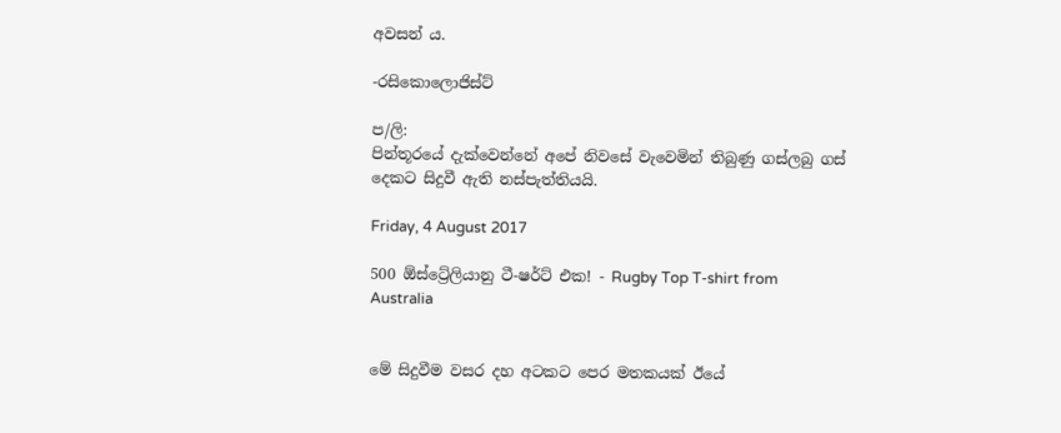අවසන් ය.

-රසිකොලොජිස්ට්

ප/ලි:
පින්තූරයේ දැක්වෙන්නේ අපේ නිවසේ වැවෙමින් තිබුණු ගස්ලබු ගස් දෙකට සිදුවී ඇති නස්පැත්තියයි.

Friday, 4 August 2017

500 ඕස්ට්‍රේලියානු ටී-ෂර්ට් එක! - Rugby Top T-shirt from Australia


මේ සිදුවීම වසර දහ අටකට පෙර මතකයක් ඊයේ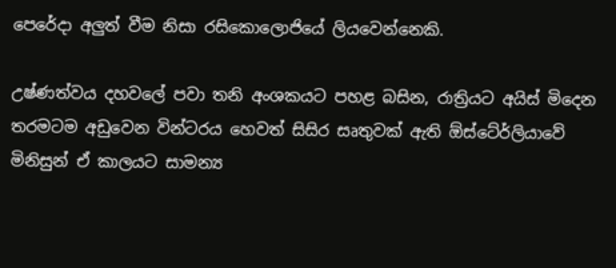පෙරේදා අලුත් වීම නිසා රසිකොලොජියේ ලියවෙන්නෙකි.

උෂ්ණත්වය දහවලේ පවා තනි අංශකයට පහළ බසින, රාත්‍රියට අයිස් මිදෙන තරමටම අඩුවෙන වින්ටරය හෙවත් සිසිර සෘතුවක් ඇති ඕස්ටේ‍ර්ලියාවේ මිනිසුන් ඒ කාලයට සාමන්‍ය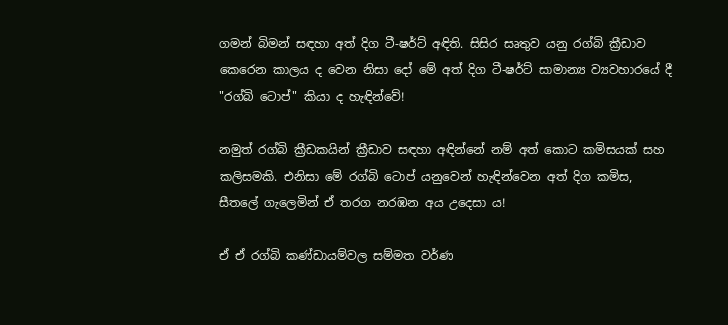ගමන් බිමන් සඳහා අත් දිග ටී-ෂර්ට් අඳිති. සිසිර සෘතුව යනු රග්බි ක්‍රීඩාව කෙරෙන කාලය ද වෙන නිසා දෝ මේ අත් දිග ටී-ෂර්ට් සාමාන්‍ය ව්‍යවහාරයේ දී "රග්බි ටොප්" කියා ද හැඳින්වේ!

නමුත් රග්බි ක්‍රීඩකයින් ක්‍රීඩාව සඳහා අඳින්නේ නම් අත් කොට කමිසයක් සහ කලිසමකි. එනිසා මේ රග්බි ටොප් යනුවෙන් හැඳින්වෙන අත් දිග කමිස, සීතලේ ගැලෙමින් ඒ තරග නරඹන අය උදෙසා ය!

ඒ ඒ රග්බි කණ්ඩායම්වල සම්මත වර්ණ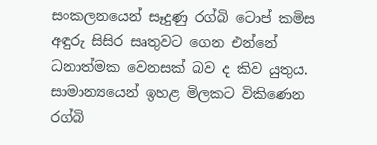සංකලනයෙන් සෑදුණු රග්බි ටොප් කමිස අඳුරු සිසිර සෘතුවට ගෙන එන්නේ ධනාත්මක වෙනසක් බව ද කිව යුතුය. සාමාන්‍යයෙන් ඉහළ මිලකට විකිණෙන රග්බි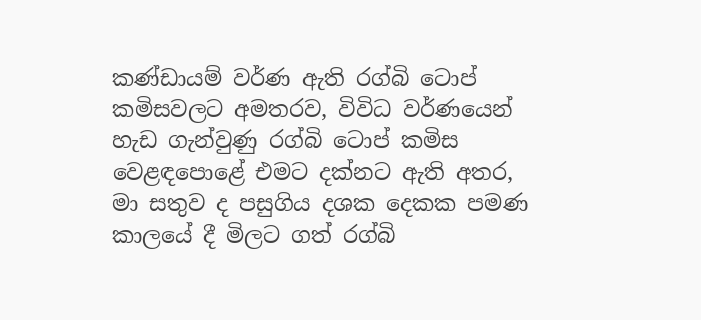කණ්ඩායම් වර්ණ ඇති රග්බි ටොප් කමිසවලට අමතරව, විවිධ වර්ණයෙන් හැඩ ගැන්වුණු රග්බි ටොප් කමිස වෙළඳපොළේ එමට දක්නට ඇති අතර, මා සතුව ද පසුගිය දශක දෙකක පමණ කාලයේ දී මිලට ගත් රග්බි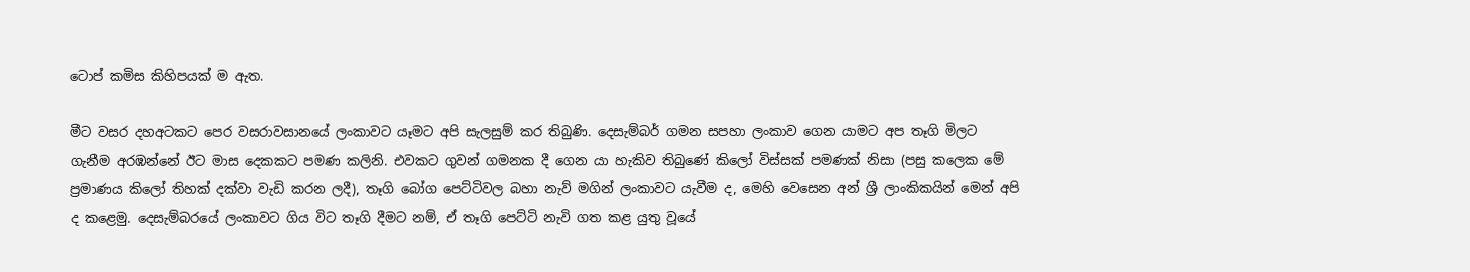ටොප් කමිස කිහිපයක් ම ඇත.

මීට වසර දහඅටකට පෙර වසරාවසානයේ ලංකාවට යෑමට අපි සැලසුම් කර තිබුණි. දෙසැම්බර් ගමන සපහා ලංකාව ගෙන යාමට අප තෑගි මිලට ගැනීම අරඹන්නේ ඊට මාස දෙකකට පමණ කලිනි. එවකට ගුවන් ගමනක දී ගෙන යා හැකිව තිබුණේ කිලෝ විස්සක් පමණක් නිසා (පසු කලෙක මේ ප්‍රමාණය කිලෝ තිහක් දක්වා වැඩි කරන ලදී), තෑගි බෝග පෙට්ටිවල බහා නැව් මගින් ලංකාවට යැවීම ද, මෙහි වෙසෙන අන් ශ්‍රී ලාංකිකයින් මෙන් අපි ද කළෙමු. දෙසැම්බරයේ ලංකාවට ගිය විට තෑගි දීමට නම්, ඒ තෑගි පෙට්ටි නැවි ගත කළ යුතු වූයේ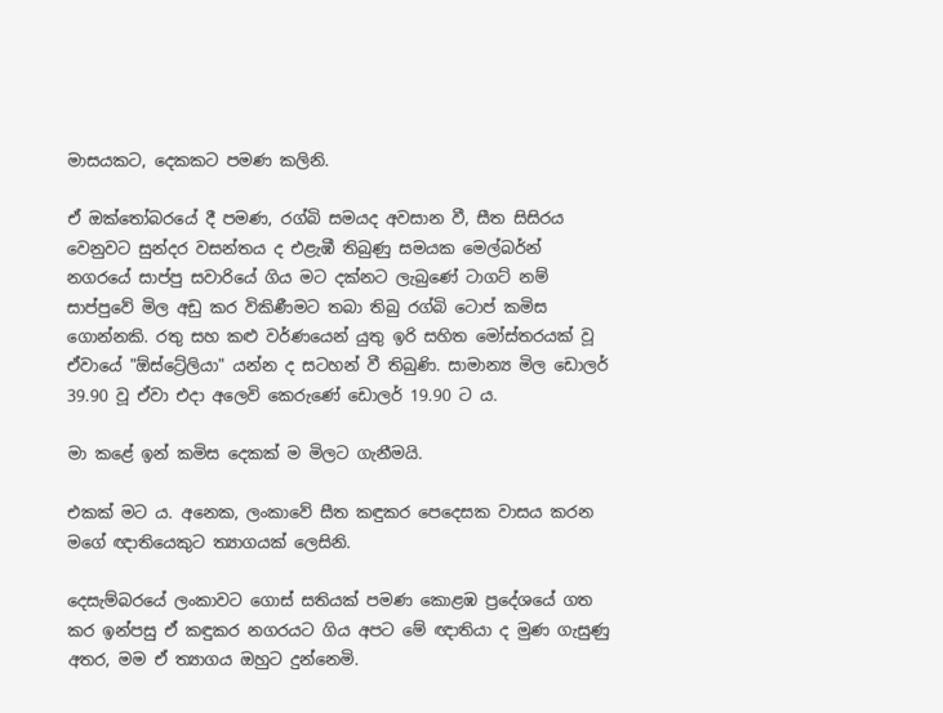මාසයකට, දෙකකට පමණ කලිනි.

ඒ ඔක්තෝබරයේ දී පමණ, රග්බි සමයද අවසාන වී, සීත සිසිරය වෙනුවට සුන්දර වසන්තය ද එළැඹී තිබුණු සමයක මෙල්බර්න් නගරයේ සාප්පු සවාරියේ ගිය මට දක්නට ලැබුණේ ටාගට් නම් සාප්පුවේ මිල අඩු කර විකිණීමට තබා තිබු රග්බි ටොප් කමිස ගොන්නකි. රතු සහ කළු වර්ණයෙන් යුතු ඉරි සහිත මෝස්තරයක් වූ ඒවායේ "ඕස්ට්‍රේලියා" යන්න ද සටහන් වී තිබුණි. සාමාන්‍ය මිල ඩොලර් 39.90 වූ ඒවා එදා අලෙවි කෙරුණේ ඩොලර් 19.90 ට ය.

මා කළේ ඉන් කමිස දෙකක් ම මිලට ගැනීමයි.

එකක් මට ය. අනෙක, ලංකාවේ සීත කඳුකර පෙදෙසක වාසය කරන මගේ ඥාතියෙකුට ත්‍යාගයක් ලෙසිනි.

දෙසැම්බරයේ ලංකාවට ගොස් සතියක් පමණ කොළඹ ප්‍රදේශයේ ගත කර ඉන්පසු ඒ කඳුකර නගරයට ගිය අපට මේ ඥාතියා ද මුණ ගැසුණු අතර, මම ඒ ත්‍යාගය ඔහුට දුන්නෙමි.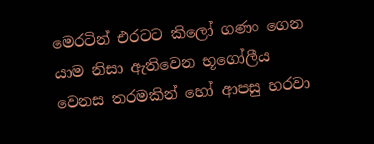මෙරටින් එරටට කිලෝ ගණං ගෙන යාම නිසා ඇතිවෙන භූගෝලීය වෙනස තරමකින් හෝ ආපසු හරවා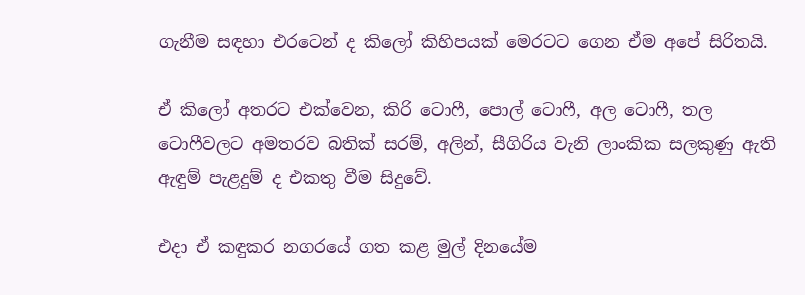ගැනීම සඳහා එරටෙන් ද කිලෝ කිහිපයක් මෙරටට ගෙන ඒම අපේ සිරිතයි.

ඒ කිලෝ අතරට එක්වෙන, කිරි ටොෆී, පොල් ටොෆී, අල ටොෆී, තල ටොෆීවලට අමතරව බතික් සරම්, අලින්, සීගිරිය වැනි ලාංකික සලකුණු ඇති ඇඳුම් පැළදුම් ද එකතු වීම සිදුවේ.

එදා ඒ කඳුකර නගරයේ ගත කළ මුල් දිනයේම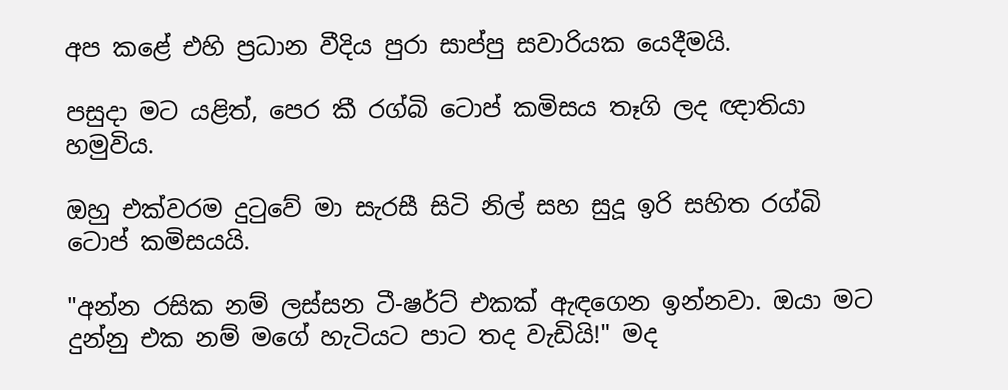අප කළේ එහි ප්‍රධාන වීදිය පුරා සාප්පු සවාරියක යෙදීමයි.

පසුදා මට යළිත්, පෙර කී රග්බි ටොප් කමිසය තෑගි ලද ඥාතියා හමුවිය.

ඔහු එක්වරම දුටුවේ මා සැරසී සිටි නිල් සහ සුදූ ඉරි සහිත රග්බි ටොප් කමිසයයි.

"අන්න රසික නම් ලස්සන ටී-ෂර්ට් එකක් ඇඳගෙන ඉන්නවා. ඔයා මට දුන්නු එක නම් මගේ හැටියට පාට තද වැඩියි!" මද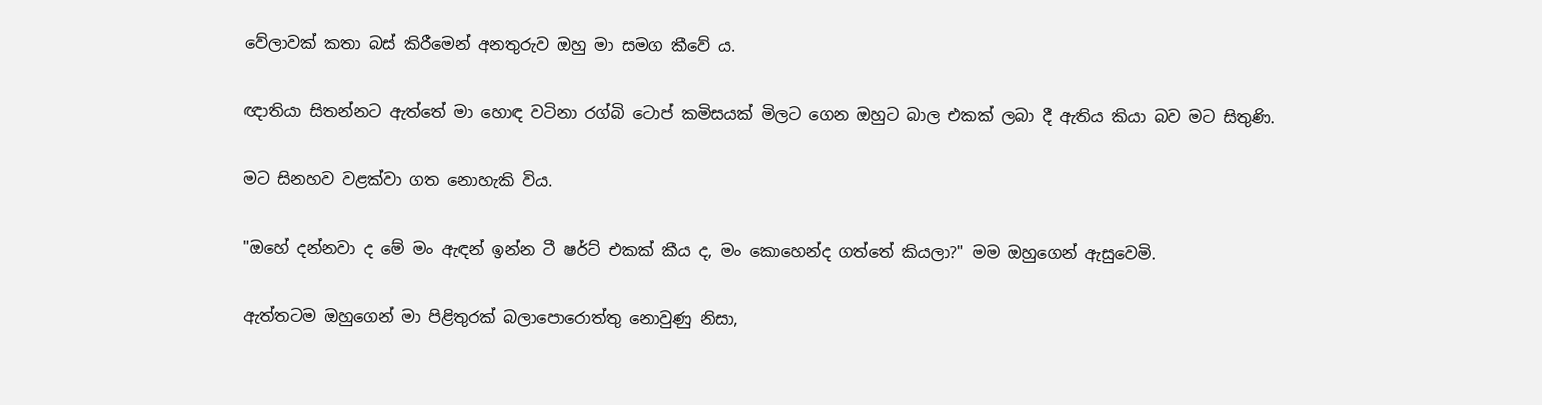වේලාවක් කතා බස් කිරීමෙන් අනතුරුව ඔහු මා සමග කීවේ ය.

ඥාතියා සිතන්නට ඇත්තේ මා හොඳ වටිනා රග්බි ටොප් කමිසයක් මිලට ගෙන ඔහුට බාල එකක් ලබා දී ඇතිය කියා බව මට සිතුණි.

මට සිනහව වළක්වා ගත නොහැකි විය.

"ඔහේ දන්නවා ද මේ මං ඇඳන් ඉන්න ටී ෂර්ට් එකක් කීය ද, මං කොහෙන්ද ගත්තේ කියලා?" මම ඔහුගෙන් ඇසුවෙමි.

ඇත්තටම ඔහුගෙන් මා පිළිතුරක් බලාපොරොත්තු නොවුණු නිසා,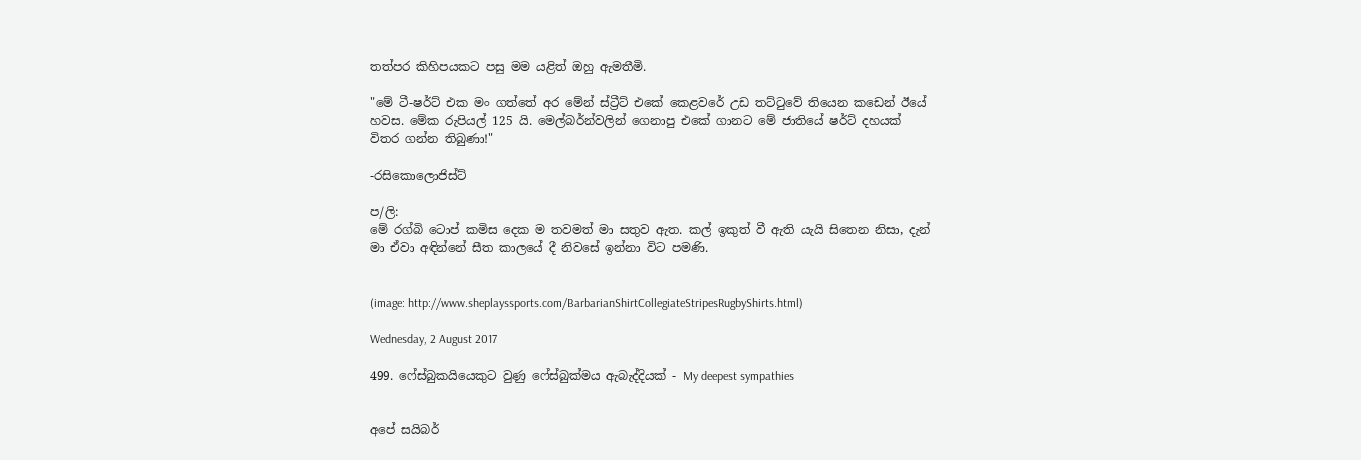තත්පර කිහිපයකට පසු මම යළිත් ඔහු ඇමතීමි.

"මේ ටී-ෂර්ට් එක මං ගත්තේ අර මේන් ස්ට්‍රීට් එකේ කෙළවරේ උඩ තට්ටුවේ තියෙන කඩෙන් ඊයේ හවස. මේක රුපියල් 125 යි. මෙල්බර්න්වලින් ගෙනාපු එකේ ගානට මේ ජාතියේ ෂර්ට් දහයක් විතර ගන්න තිබුණා!"

-රසිකොලොජිස්ට්

ප/ලි:
මේ රග්බි ටොප් කමිස දෙක ම තවමත් මා සතුව ඇත. කල් ඉකුත් වී ඇති යැයි සිතෙන නිසා, දැන් මා ඒවා අඳින්නේ සීත කාලයේ දී නිවසේ ඉන්නා විට පමණි.


(image: http://www.sheplayssports.com/BarbarianShirtCollegiateStripesRugbyShirts.html)

Wednesday, 2 August 2017

499. ෆේස්බුකයියෙකුට වුණු ෆේස්බුක්මය ඇබැද්දියක් - My deepest sympathies


අපේ සයිබර්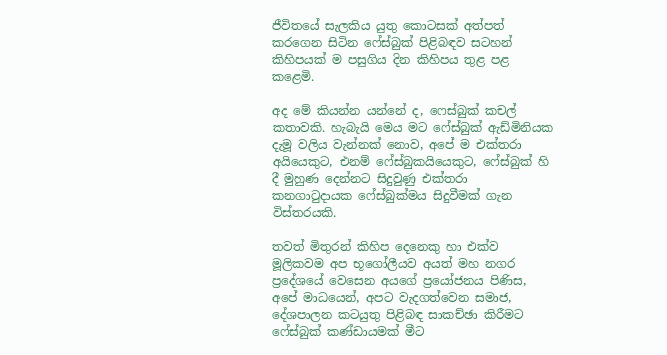ජීවිතයේ සැලකිය යුතු කොටසක් අත්පත් කරගෙන සිටින ෆේස්බුක් පිළිබඳව සටහන් කිහිපයක් ම පසුගිය දින කිහිපය තුළ පළ කළෙමි.

අද මේ කියන්න යන්නේ ද, ෆෙස්බුක් කචල් කතාවකි. හැබැයි මෙය මට ෆේස්බුක් ඇඩ්මිනියක දැමූ වලිය වැන්නක් නොව, අපේ ම එක්තරා අයියෙකුට, එනම් ෆේස්බුකයියෙකුට, ෆේස්බුක් හි දී මුහුණ දෙන්නට සිදුවුණු එක්තරා කනගාටුදායක ෆේස්බුක්මය සිදුවීමක් ගැන විස්තරයකි.

තවත් මිතුරන් කිහිප දෙනෙකු හා එක්ව මූලිකවම අප භූගෝලීයව අයත් මහ නගර ප්‍රදේශයේ වෙසෙන අයගේ ප්‍රයෝජනය පිණිස, අපේ මාධයෙන්, අපට වැදගත්වෙන සමාජ, දේශපාලන කටයුතු පිළිබඳ සාකච්ඡා කිරීමට ෆේස්බුක් කණ්ඩායමක් මීට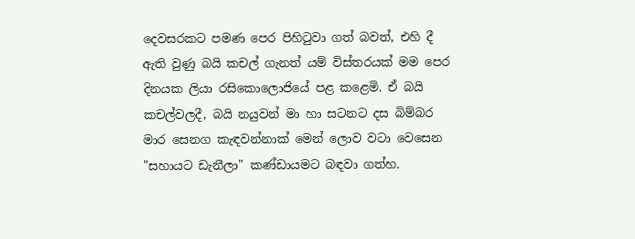දෙවසරකට පමණ පෙර පිහිටුවා ගත් බවත්, එහි දී ඇති වුණු බයි කචල් ගැනත් යම් විස්තරයක් මම පෙර දිනයක ලියා රසිකොලොජියේ පළ කළෙමි. ඒ බයි කචල්වලදී, බයි නයුවන් මා හා සටනට දස බිම්බර මාර සෙනග කැඳවන්නාක් මෙන් ලොව වටා වෙසෙන "සහායට ඩැනීලා" කණ්ඩායමට බඳවා ගත්හ.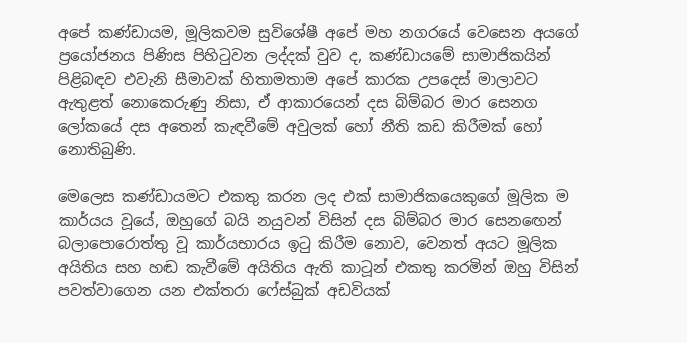අපේ කණ්ඩායම, මූලිකවම සුවිශේෂී අපේ මහ නගරයේ වෙසෙන අයගේ ප්‍රයෝජනය පිණිස පිහිටුවන ලද්දක් වුව ද, කණ්ඩායමේ සාමාජිකයින් පිළිබඳව එවැනි සීමාවක් හිතාමතාම අපේ කාරක උපදෙස් මාලාවට ඇතුළත් නොකෙරුණු නිසා, ඒ ආකාරයෙන් දස බිම්බර මාර සෙනග ලෝකයේ දස අතෙන් කැඳවීමේ අවුලක් හෝ නීති කඩ කිරීමක් හෝ නොතිබුණි.

මෙලෙස කණ්ඩායමට එකතු කරන ලද එක් සාමාජිකයෙකුගේ මූලික ම කාර්යය වූයේ, ඔහුගේ බයි නයුවන් විසින් දස බිම්බර මාර සෙනඟෙන් බලාපොරොත්තු වූ කාර්යභාරය ඉටු කිරීම නොව, වෙනත් අයට මූලික අයිතිය සහ හඬ කැවීමේ අයිතිය ඇති කාටූන් එකතු කරමින් ඔහු විසින් පවත්වාගෙන යන එක්තරා ෆේස්බුක් අඩවියක්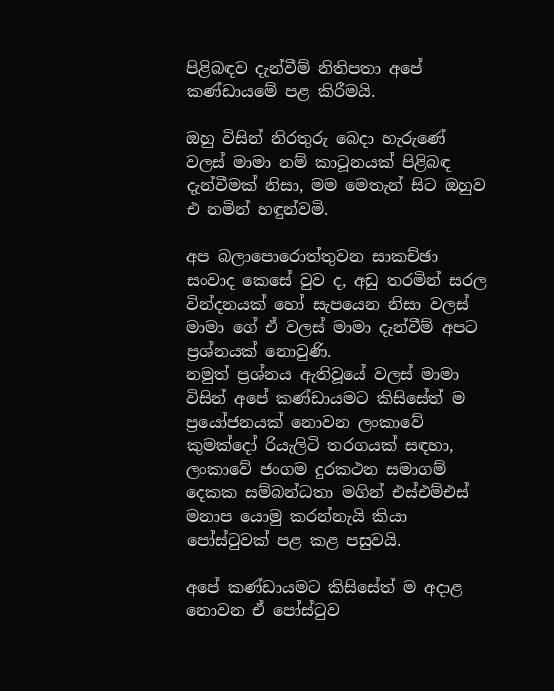පිළිබඳව දැන්වීම් නිතිපතා අපේ කණ්ඩායමේ පළ කිරීමයි.

ඔහු විසින් නිරතුරු බෙදා හැරුණේ වලස් මාමා නම් කාටූනයක් පිළිබඳ දැන්වීමක් නිසා, මම මෙතැන් සිට ඔහුව එ නමින් හඳුන්වමි.

අප බලාපොරොත්තුවන සාකච්ඡා සංවාද කෙසේ වුව ද, අඩු තරමින් සරල වින්දනයක් හෝ සැපයෙන නිසා වලස් මාමා ගේ ඒ වලස් මාමා දැන්වීම් අපට ප්‍රශ්නයක් නොවුණි.
නමුත් ප්‍රශ්නය ඇතිවූයේ වලස් මාමා විසින් අපේ කණ්ඩායමට කිසිසේත් ම ප්‍රයෝජනයක් නොවන ලංකාවේ කුමක්දෝ රියැලිටි තරගයක් සඳහා, ලංකාවේ ජංගම දුරකථන සමාගම් දෙකක සම්බන්ධතා මගින් එස්එම්එස් මනාප යොමු කරන්නැයි කියා පෝස්ටුවක් පළ කළ පසුවයි.

අපේ කණ්ඩායමට කිසිසේත් ම අදාළ නොවන ඒ පෝස්ටුව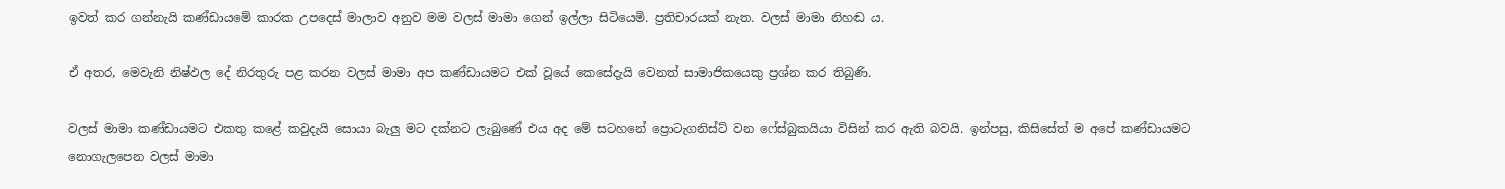ඉවත් කර ගන්නැයි කණ්ඩායමේ කාරක උපදෙස් මාලාව අනුව මම වලස් මාමා ගෙන් ඉල්ලා සිටියෙමි. ප්‍රතිචාරයක් නැත. වලස් මාමා නිහඬ ය.

ඒ අතර, මෙවැනි නිෂ්ඵල දේ නිරතුරු පළ කරන වලස් මාමා අප කණ්ඩායමට එක් වූයේ කෙසේදැයි වෙනත් සාමාජිකයෙකු ප්‍රශ්න කර තිබුණි.

වලස් මාමා කණ්ඩායමට එකතු කළේ කවුදැයි සොයා බැලු මට දක්නට ලැබුණේ එය අද මේ සටහනේ ප්‍රොටැගනිස්ට් වන ෆේස්බුකයියා විසින් කර ඇති බවයි. ඉන්පසු, කිසිසේත් ම අපේ කණ්ඩායමට නොගැලපෙන වලස් මාමා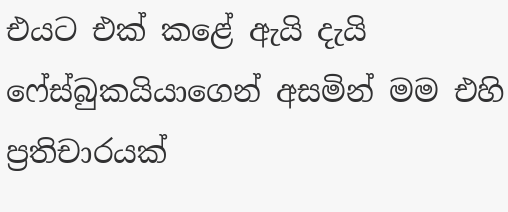එයට එක් කළේ ඇයි දැයි ෆේස්බුකයියාගෙන් අසමින් මම එහි ප්‍රතිචාරයක්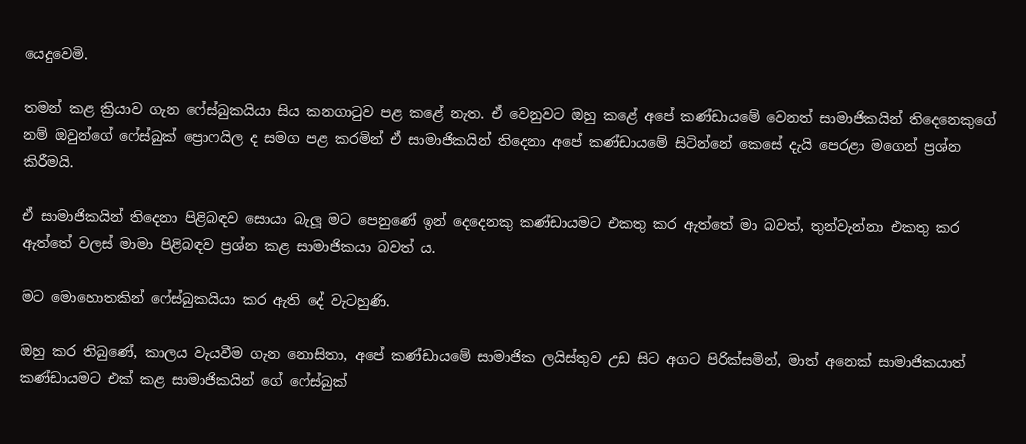යෙදුවෙමි.

තමන් කළ ක්‍රියාව ගැන ෆේස්බුකයියා සිය කනගාටුව පළ කළේ නැත. ඒ වෙනුවට ඔහු කළේ අපේ කණ්ඩායමේ වෙනත් සාමාජිකයින් තිදෙනෙකුගේ නම් ඔවුන්ගේ ෆේස්බුක් ප්‍රොෆයිල ද සමග පළ කරමින් ඒ සාමාජිකයින් තිදෙනා අපේ කණ්ඩායමේ සිටින්නේ කෙසේ දැයි පෙරළා මගෙන් ප්‍රශ්න කිරීමයි.

ඒ සාමාජිකයින් තිදෙනා පිළිබඳව සොයා බැලූ මට පෙනුණේ ඉන් දෙදෙනකු කණ්ඩායමට එකතු කර ඇත්තේ මා බවත්, තුන්වැන්නා එකතු කර ඇත්තේ වලස් මාමා පිළිබඳව ප්‍රශ්න කළ සාමාජිකයා බවත් ය.

මට මොහොතකින් ෆේස්බුකයියා කර ඇති දේ වැටහුණි.

ඔහු කර තිබුණේ, කාලය වැයවීම ගැන නොසිතා, අපේ කණ්ඩායමේ සාමාජික ලයිස්තුව උඩ සිට අගට පිරික්සමින්, මාත් අනෙක් සාමාජිකයාත් කණ්ඩායමට එක් කළ සාමාජිකයින් ගේ ෆේස්බුක්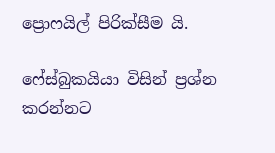ප්‍රොෆයිල් පිරික්සීම යි.

ෆේස්බුකයියා විසින් ප්‍රශ්න කරන්නට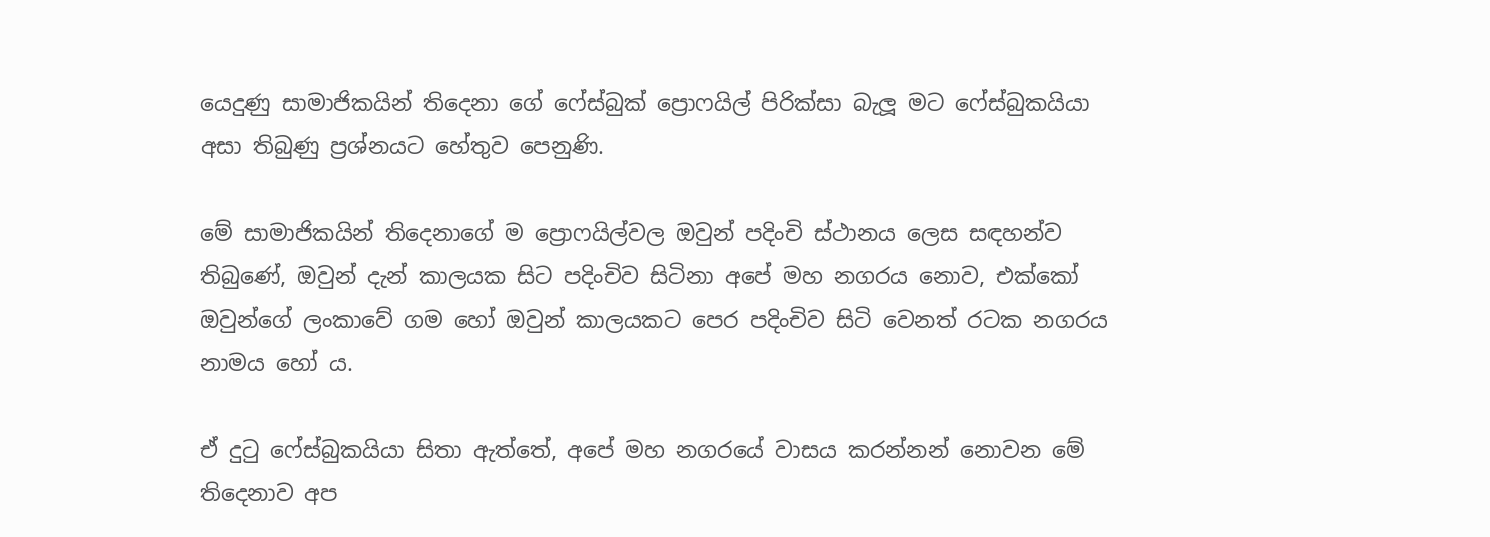යෙදුණු සාමාජිකයින් තිදෙනා ගේ ෆේස්බුක් ප්‍රොෆයිල් පිරික්සා බැලූ මට ෆේස්බුකයියා අසා තිබුණු ප්‍රශ්නයට හේතුව පෙනුණි.

මේ සාමාජිකයින් තිදෙනාගේ ම ප්‍රොෆයිල්වල ඔවුන් පදිංචි ස්ථානය ලෙස සඳහන්ව තිබුණේ, ඔවුන් දැන් කාලයක සිට පදිංචිව සිටිනා අපේ මහ නගරය නොව, එක්කෝ ඔවුන්ගේ ලංකාවේ ගම හෝ ඔවුන් කාලයකට පෙර පදිංචිව සිටි වෙනත් රටක නගරය නාමය හෝ ය.

ඒ දුටු ෆේස්බුකයියා සිතා ඇත්තේ, අපේ මහ නගරයේ වාසය කරන්නන් නොවන මේ තිදෙනාව අප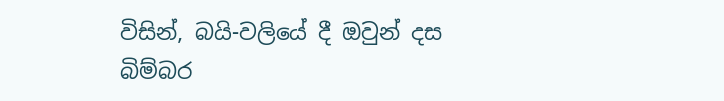විසින්, බයි-වලියේ දී ඔවුන් දස බිම්බර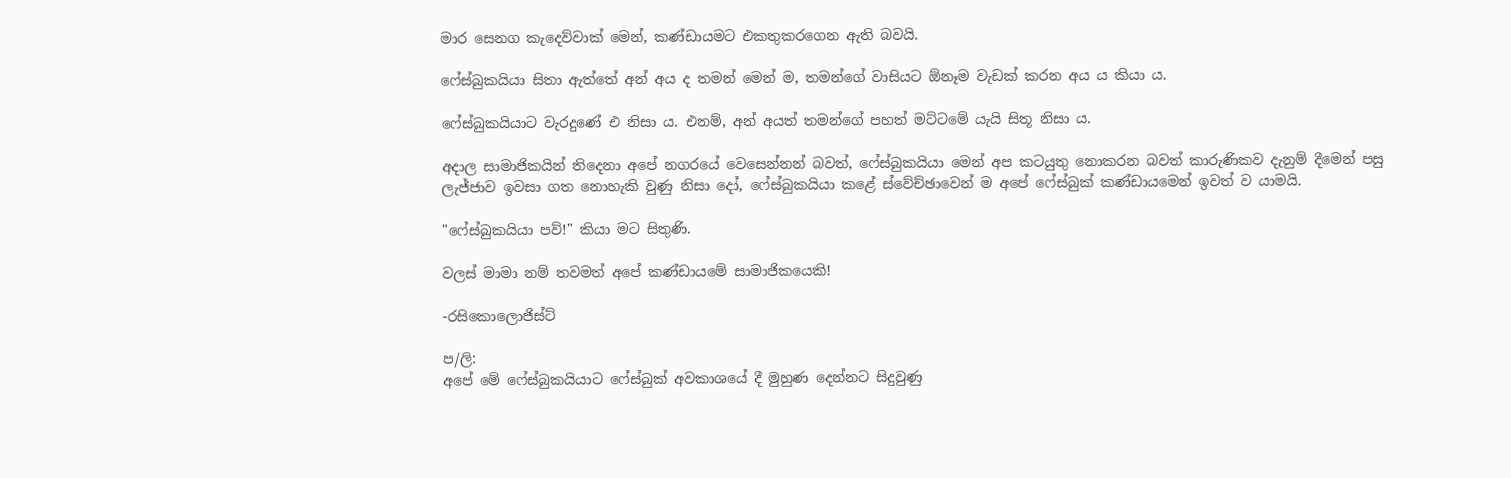මාර සෙනග කැදෙව්වාක් මෙන්, කණ්ඩායමට එකතුකරගෙන ඇති බවයි.

ෆේස්බුකයියා සිතා ඇත්තේ අන් අය ද තමන් මෙන් ම, තමන්ගේ වාසියට ඕනෑම වැඩක් කරන අය ය කියා ය.

ෆේස්බුකයියාට වැරදුණේ එ නිසා ය. එනම්, අන් අයත් තමන්ගේ පහත් මට්ටමේ යැයි සිතූ නිසා ය.

අදාල සාමාජිකයින් තිදෙනා අපේ නගරයේ වෙසෙන්නන් බවත්, ෆේස්බුකයියා මෙන් අප කටයුතු නොකරන බවත් කාරුණිකව දැනුම් දීමෙන් පසු ලැජ්ජාව ඉවසා ගත නොහැකි වුණු නිසා දෝ, ෆේස්බුකයියා කළේ ස්වේච්ඡාවෙන් ම අපේ ෆේස්බුක් කණ්ඩායමෙන් ඉවත් ව යාමයි.

"ෆේස්බුකයියා පව්!" කියා මට සිතුණි.

වලස් මාමා නම් තවමත් අපේ කණ්ඩායමේ සාමාජිකයෙකි!

-රසිකොලොජිස්ට්

ප/ලි:
අපේ මේ ෆේස්බුකයියාට ෆේස්බුක් අවකාශයේ දී මුහුණ දෙන්නට සිදුවුණු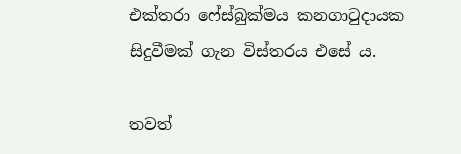එක්තරා ෆේස්බුක්මය කනගාටුදායක සිදුවීමක් ගැන විස්තරය එසේ ය.

තවත්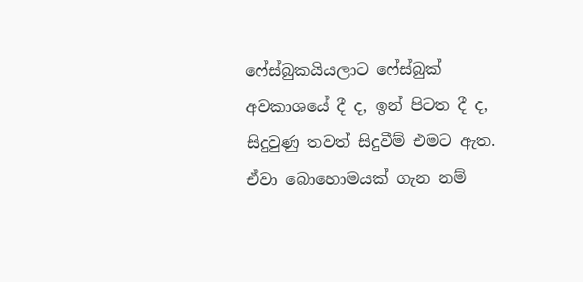ෆේස්බුකයියලාට ෆේස්බුක් අවකාශයේ දී ද, ඉන් පිටත දී ද, සිදුවුණු තවත් සිදුවීම් එමට ඇත. ඒවා බොහොමයක් ගැන නම්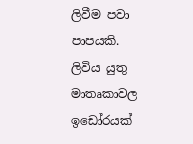ලිවීම පවා පාපයකි. ලිවිය යුතු මාතෘකාවල ඉඩෝරයක්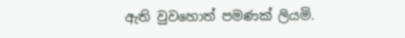ඇති වුවහොත් පමණක් ලියමි.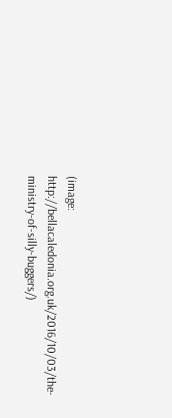(image: http://bellacaledonia.org.uk/2016/10/03/the-ministry-of-silly-buggers/)